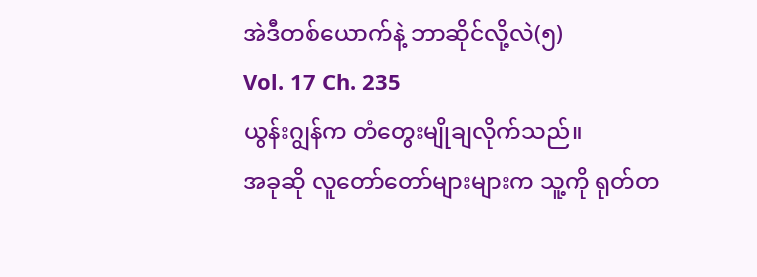အဲဒီတစ်ယောက်နဲ့ ဘာဆိုင်လို့လဲ(၅)
Vol. 17 Ch. 235
ယွန်းဂျွန်က တံတွေးမျိုချလိုက်သည်။
အခုဆို လူတော်တော်များများက သူ့ကို ရုတ်တ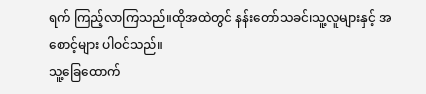ရက် ကြည့်လာကြသည်။ထိုအထဲတွင် နန်းတော်သခင်၊သူ့လူများနှင့် အစောင့်များ ပါဝင်သည်။
သူ့ခြေထောက်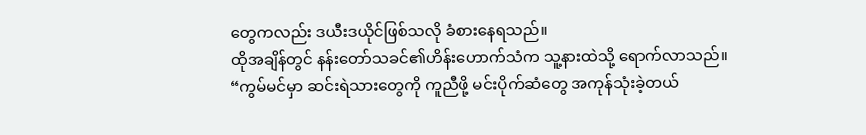တွေကလည်း ဒယီးဒယိုင်ဖြစ်သလို ခံစားနေရသည်။
ထိုအချိန်တွင် နန်းတော်သခင်၏ဟိန်းဟောက်သံက သူ့နားထဲသို့ ရောက်လာသည်။
“ကွမ်မင်မှာ ဆင်းရဲသားတွေကို ကူညီဖို့ မင်းပိုက်ဆံတွေ အကုန်သုံးခဲ့တယ်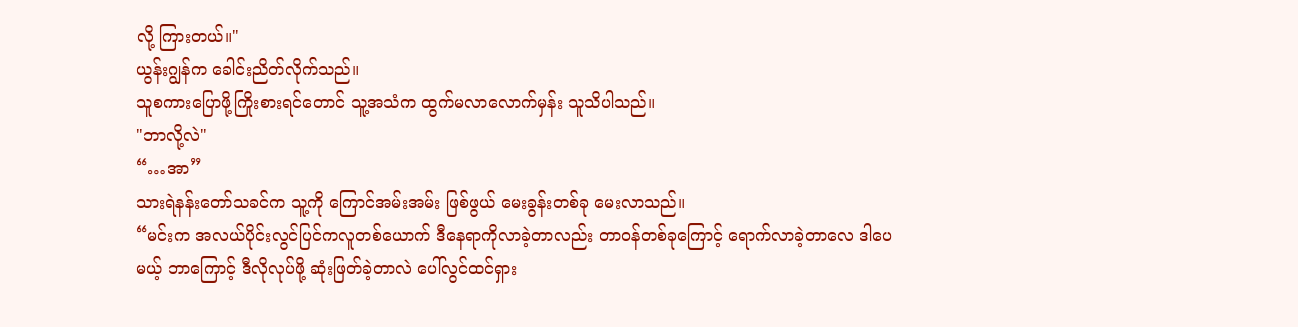လို့ ကြားတယ်။"
ယွန်းဂျွန်က ခေါင်းညိတ်လိုက်သည်။
သူစကားပြောဖို့ကြိုးစားရင်တောင် သူ့အသံက ထွက်မလာလောက်မှန်း သူသိပါသည်။
"ဘာလို့လဲ"
“…အာ”
သားရဲနန်းတော်သခင်က သူ့ကို ကြောင်အမ်းအမ်း ဖြစ်ဖွယ် မေးခွန်းတစ်ခု မေးလာသည်။
“မင်းက အလယ်ပိုင်းလွင်ပြင်ကလူတစ်ယောက် ဒီနေရာကိုလာခဲ့တာလည်း တာဝန်တစ်ခုကြောင့် ရောက်လာခဲ့တာလေ ဒါပေမယ့် ဘာကြောင့် ဒီလိုလုပ်ဖို့ ဆုံးဖြတ်ခဲ့တာလဲ ပေါ်လွင်ထင်ရှား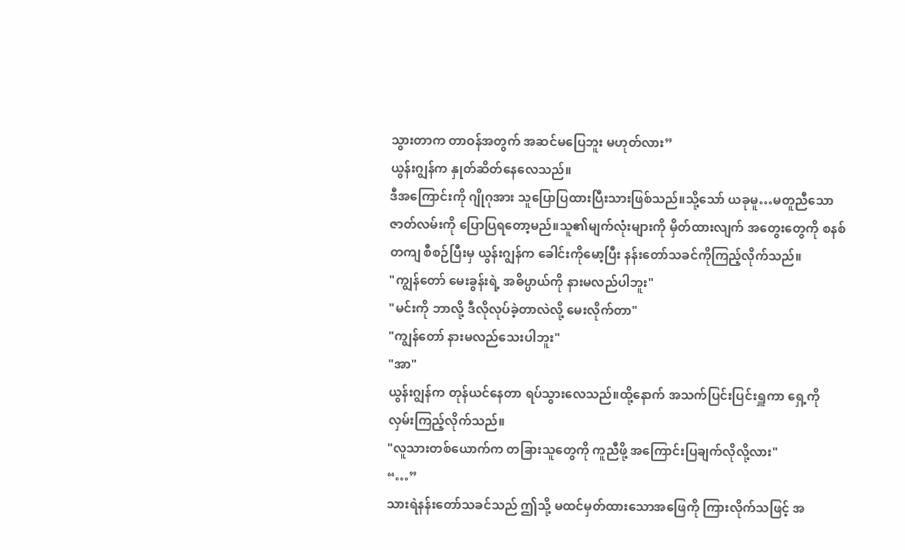သွားတာက တာဝန်အတွက် အဆင်မပြေဘူး မဟုတ်လား”
ယွန်းဂျွန်က နှုတ်ဆိတ်နေလေသည်။
ဒီအကြောင်းကို ဂျိုဂုအား သူပြောပြထားပြီးသားဖြစ်သည်။သို့သော် ယခုမူ…မတူညီသော ဇာတ်လမ်းကို ပြောပြရတော့မည်။သူ၏မျက်လုံးများကို မှိတ်ထားလျက် အတွေးတွေကို စနစ်တကျ စီစဉ်ပြီးမှ ယွန်းဂျွန်က ခေါင်းကိုမော့ပြီး နန်းတော်သခင်ကိုကြည့်လိုက်သည်။
"ကျွန်တော် မေးခွန်းရဲ့ အဓိပ္ပာယ်ကို နားမလည်ပါဘူး"
"မင်းကို ဘာလို့ ဒီလိုလုပ်ခဲ့တာလဲလို့ မေးလိုက်တာ"
"ကျွန်တော် နားမလည်သေးပါဘူး"
"အာ"
ယွန်းဂျွန်က တုန်ယင်နေတာ ရပ်သွားလေသည်။ထို့နောက် အသက်ပြင်းပြင်းရှူကာ ရှေ့ကို လှမ်းကြည့်လိုက်သည်။
"လူသားတစ်ယောက်က တခြားသူတွေကို ကူညီဖို့ အကြောင်းပြချက်လိုလို့လား"
“…”
သားရဲနန်းတော်သခင်သည် ဤသို့ မထင်မှတ်ထားသောအဖြေကို ကြားလိုက်သဖြင့် အ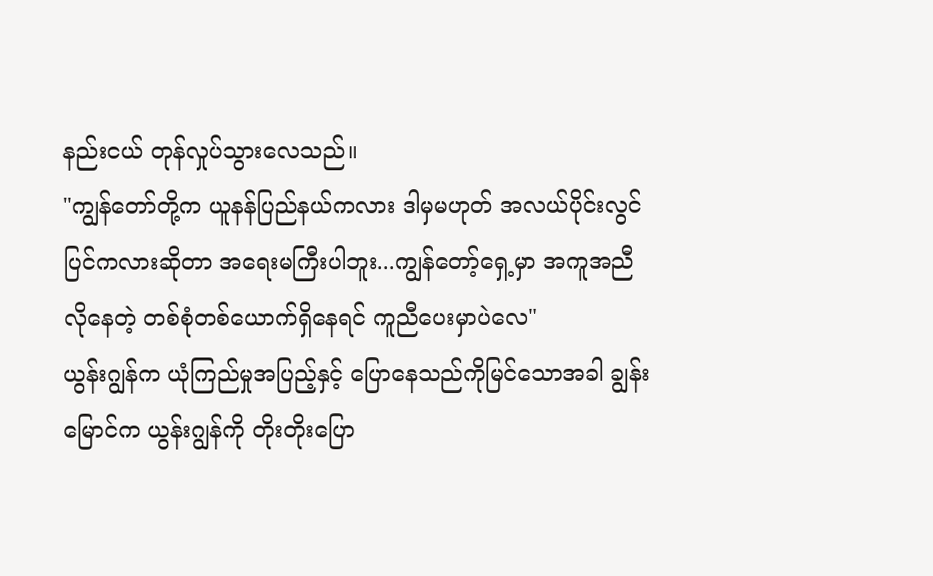နည်းငယ် တုန်လှုပ်သွားလေသည်။
"ကျွန်တော်တို့က ယူနန်ပြည်နယ်ကလား ဒါမှမဟုတ် အလယ်ပိုင်းလွင်ပြင်ကလားဆိုတာ အရေးမကြီးပါဘူး...ကျွန်တော့်ရှေ့မှာ အကူအညီလိုနေတဲ့ တစ်စုံတစ်ယောက်ရှိနေရင် ကူညီပေးမှာပဲလေ"
ယွန်းဂျွန်က ယုံကြည်မှုအပြည့်နှင့် ပြောနေသည်ကိုမြင်သောအခါ ချွန်းမြောင်က ယွန်းဂျွန်ကို တိုးတိုးပြော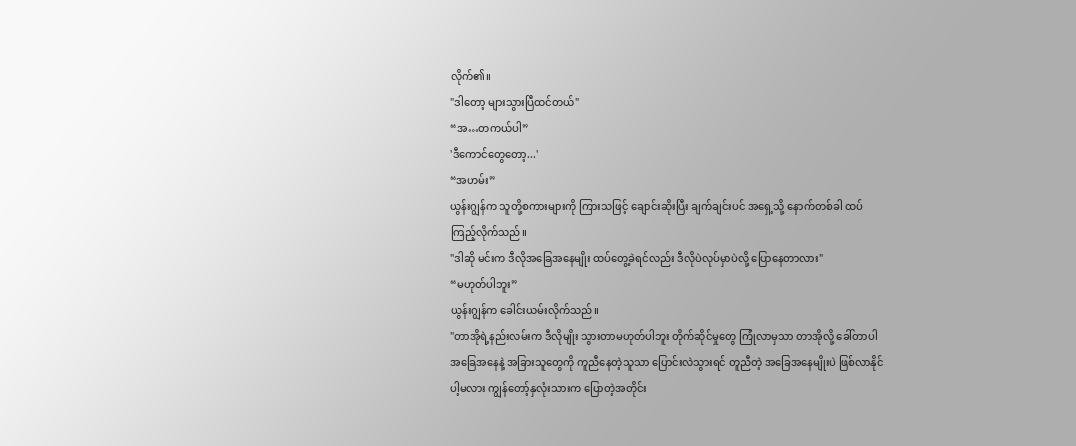လိုက်၏။
"ဒါတော့ များသွားပြီထင်တယ်"
“အ…တကယ်ပါ”
'ဒီကောင်တွေတော့...'
“အဟမ်း”
ယွန်းဂျွန်က သူတို့စကားများကို ကြားသဖြင့် ချောင်းဆိုးပြီး ချက်ချင်းပင် အရှေ့သို့ နောက်တစ်ခါ ထပ်ကြည့်လိုက်သည်။
"ဒါဆို မင်းက ဒီလိုအခြေအနေမျိုး ထပ်တွေ့ခဲရင်လည်း ဒီလိုပဲလုပ်မှာပဲလို့ ပြောနေတာလား"
“မဟုတ်ပါဘူး”
ယွန်းဂျွန်က ခေါင်းယမ်းလိုက်သည်။
"တာအိုရဲ့နည်းလမ်းက ဒီလိုမျိုး သွားတာမဟုတ်ပါဘူး တိုက်ဆိုင်မှုတွေ ကြုံလာမှသာ တာအိုလို့ ခေါ်တာပါ အခြေအနေနဲ့ အခြားသူတွေကို ကူညီနေတဲ့သူသာ ပြောင်းလဲသွားရင် တူညီတဲ့ အခြေအနေမျိုးပဲ ဖြစ်လာနိုင်ပါ့မလား ကျွန်တော့်နှလုံးသားက ပြောတဲ့အတိုင်း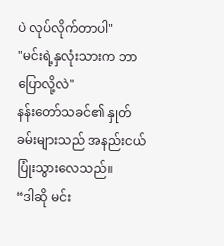ပဲ လုပ်လိုက်တာပါ"
"မင်းရဲ့နှလုံးသားက ဘာပြောလို့လဲ"
နန်းတော်သခင်၏ နှုတ်ခမ်းများသည် အနည်းငယ် ပြုံးသွားလေသည်။
“ဒါဆို မင်း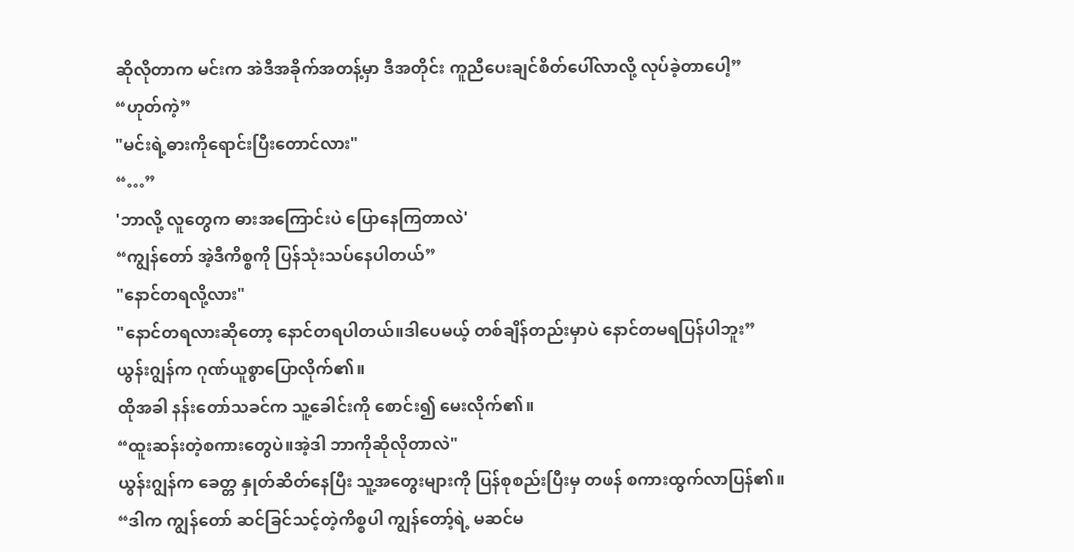ဆိုလိုတာက မင်းက အဲဒီအခိုက်အတန့်မှာ ဒီအတိုင်း ကူညီပေးချင်စိတ်ပေါ်လာလို့ လုပ်ခဲ့တာပေါ့”
“ဟုတ်ကဲ့”
"မင်းရဲ့ဓားကိုရောင်းပြီးတောင်လား"
“…”
'ဘာလို့ လူတွေက ဓားအကြောင်းပဲ ပြောနေကြတာလဲ'
“ကျွန်တော် အဲ့ဒီကိစ္စကို ပြန်သုံးသပ်နေပါတယ်”
"နောင်တရလို့လား"
"နောင်တရလားဆိုတော့ နောင်တရပါတယ်။ဒါပေမယ့် တစ်ချိန်တည်းမှာပဲ နောင်တမရပြန်ပါဘူး”
ယွန်းဂျွန်က ဂုဏ်ယူစွာပြောလိုက်၏။
ထိုအခါ နန်းတော်သခင်က သူ့ခေါင်းကို စောင်း၍ မေးလိုက်၏။
“ထူးဆန်းတဲ့စကားတွေပဲ။အဲ့ဒါ ဘာကိုဆိုလိုတာလဲ"
ယွန်းဂျွန်က ခေတ္တ နှုတ်ဆိတ်နေပြီး သူ့အတွေးများကို ပြန်စုစည်းပြီးမှ တဖန် စကားထွက်လာပြန်၏။
“ဒါက ကျွန်တော် ဆင်ခြင်သင့်တဲ့ကိစ္စပါ ကျွန်တော့်ရဲ့ မဆင်မ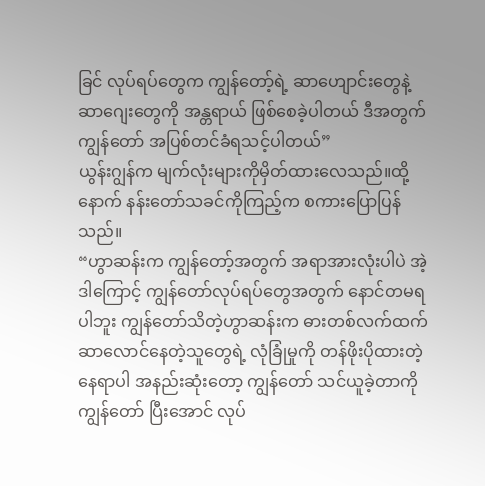ခြင် လုပ်ရပ်တွေက ကျွန်တော့်ရဲ့ ဆာဟျောင်းတွေနဲ့ ဆာဂျေးတွေကို အန္တရာယ် ဖြစ်စေခဲ့ပါတယ် ဒီအတွက် ကျွန်တော် အပြစ်တင်ခံရသင့်ပါတယ်”
ယွန်းဂျွန်က မျက်လုံးများကိုမှိတ်ထားလေသည်။ထို့နောက် နန်းတော်သခင်ကိုကြည့်က စကားပြောပြန်သည်။
“ဟွာဆန်းက ကျွန်တော့်အတွက် အရာအားလုံးပါပဲ အဲ့ဒါကြောင့် ကျွန်တော်လုပ်ရပ်တွေအတွက် နောင်တမရပါဘူး ကျွန်တော်သိတဲ့ဟွာဆန်းက ဓားတစ်လက်ထက် ဆာလောင်နေတဲ့သူတွေရဲ့ လုံခြုံမှုကို တန်ဖိုးပိုထားတဲ့ နေရာပါ အနည်းဆုံးတော့ ကျွန်တော် သင်ယူခဲ့တာကို ကျွန်တော် ပြီးအောင် လုပ်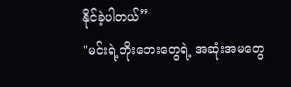နိုင်ခဲ့ပါတယ်”
"မင်းရဲ့ဘိုးဘေးတွေရဲ့ အဆုံးအမတွေ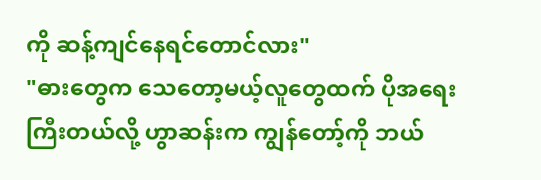ကို ဆန့်ကျင်နေရင်တောင်လား"
"ဓားတွေက သေတော့မယ့်လူတွေထက် ပိုအရေးကြီးတယ်လို့ ဟွာဆန်းက ကျွန်တော့်ကို ဘယ်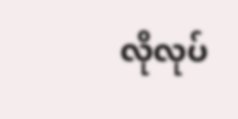လိုလုပ်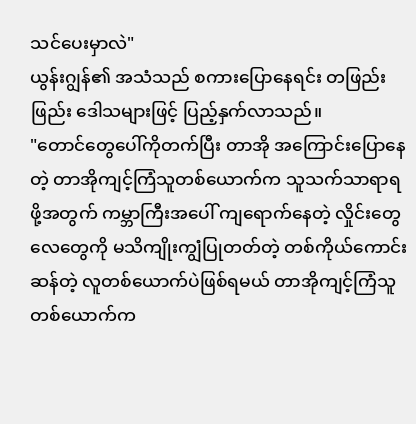သင်ပေးမှာလဲ"
ယွန်းဂျွန်၏ အသံသည် စကားပြောနေရင်း တဖြည်းဖြည်း ဒေါသများဖြင့် ပြည့်နှက်လာသည်။
"တောင်တွေပေါ်ကိုတက်ပြီး တာအို အကြောင်းပြောနေတဲ့ တာအိုကျင့်ကြံသူတစ်ယောက်က သူသက်သာရာရဖို့အတွက် ကမ္ဘာကြီးအပေါ် ကျရောက်နေတဲ့ လှိုင်းတွေ လေတွေကို မသိကျိုးကျွံပြုတတ်တဲ့ တစ်ကိုယ်ကောင်းဆန်တဲ့ လူတစ်ယောက်ပဲဖြစ်ရမယ် တာအိုကျင့်ကြံသူတစ်ယောက်က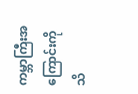ကမ္ဘာကြီးအကြောင်းကို သိ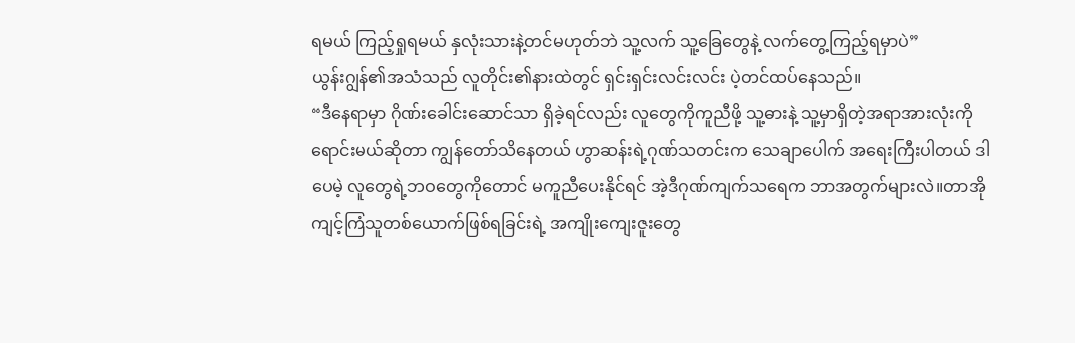ရမယ် ကြည့်ရှုရမယ် နှလုံးသားနဲ့တင်မဟုတ်ဘဲ သူ့လက် သူ့ခြေတွေနဲ့ လက်တွေ့ကြည့်ရမှာပဲ”
ယွန်းဂျွန်၏အသံသည် လူတိုင်း၏နားထဲတွင် ရှင်းရှင်းလင်းလင်း ပဲ့တင်ထပ်နေသည်။
“ဒီနေရာမှာ ဂိုဏ်းခေါင်းဆောင်သာ ရှိခဲ့ရင်လည်း လူတွေကိုကူညီဖို့ သူ့ဓားနဲ့ သူ့မှာရှိတဲ့အရာအားလုံးကို ရောင်းမယ်ဆိုတာ ကျွန်တော်သိနေတယ် ဟွာဆန်းရဲ့ဂုဏ်သတင်းက သေချာပေါက် အရေးကြီးပါတယ် ဒါပေမဲ့ လူတွေရဲ့ဘဝတွေကိုတောင် မကူညီပေးနိုင်ရင် အဲ့ဒီဂုဏ်ကျက်သရေက ဘာအတွက်များလဲ။တာအိုကျင့်ကြံသူတစ်ယောက်ဖြစ်ရခြင်းရဲ့ အကျိုးကျေးဇူးတွေ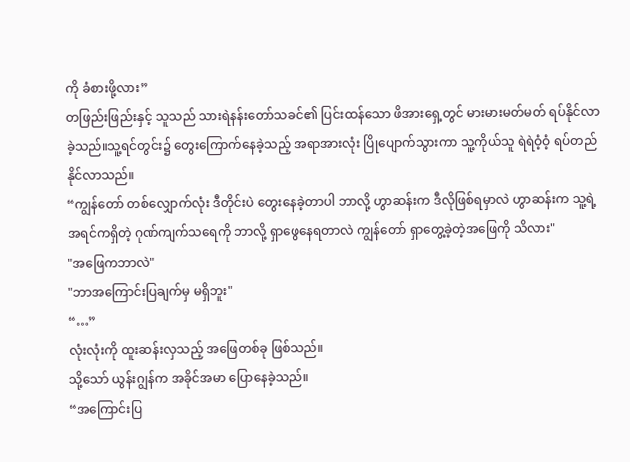ကို ခံစားဖို့လား”
တဖြည်းဖြည်းနှင့် သူသည် သားရဲနန်းတော်သခင်၏ ပြင်းထန်သော ဖိအားရှေ့တွင် မားမားမတ်မတ် ရပ်နိုင်လာခဲ့သည်။သူ့ရင်တွင်း၌ တွေးကြောက်နေခဲ့သည့် အရာအားလုံး ပြိုပျောက်သွားကာ သူ့ကိုယ်သူ ရဲရဲဝံ့ဝံ့ ရပ်တည်နိုင်လာသည်။
“ကျွန်တော် တစ်လျှောက်လုံး ဒီတိုင်းပဲ တွေးနေခဲ့တာပါ ဘာလို့ ဟွာဆန်းက ဒီလိုဖြစ်ရမှာလဲ ဟွာဆန်းက သူ့ရဲ့ အရင်ကရှိတဲ့ ဂုဏ်ကျက်သရေကို ဘာလို့ ရှာဖွေနေရတာလဲ ကျွန်တော် ရှာတွေ့ခဲ့တဲ့အဖြေကို သိလား"
"အဖြေကဘာလဲ"
"ဘာအကြောင်းပြချက်မှ မရှိဘူး"
“…”
လုံးလုံးကို ထူးဆန်းလှသည့် အဖြေတစ်ခု ဖြစ်သည်။
သို့သော် ယွန်းဂျွန်က အခိုင်အမာ ပြောနေခဲ့သည်။
“အကြောင်းပြ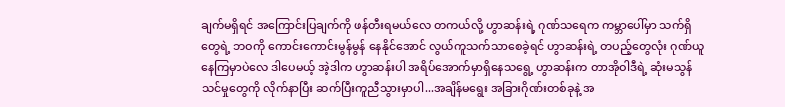ချက်မရှိရင် အကြောင်းပြချက်ကို ဖန်တီးရမယ်လေ တကယ်လို့ ဟွာဆန်းရဲ့ ဂုဏ်သရေက ကမ္ဘာပေါ်မှာ သက်ရှိတွေရဲ့ ဘဝကို ကောင်းကောင်းမွန်မွန် နေနိုင်အောင် လွယ်ကူသက်သာစေခဲ့ရင် ဟွာဆန်းရဲ့ တပည့်တွေလုံး ဂုဏ်ယူနေကြမှာပဲလေ ဒါပေမယ့် အဲ့ဒါက ဟွာဆန်းပါ အရိပ်အောက်မှာရှိနေသရွေ့ ဟွာဆန်းက တာအိုဝါဒီရဲ့ ဆုံးမသွန်သင်မှုတွေကို လိုက်နာပြီး ဆက်ပြီးကူညီသွားမှာပါ...အချိန်မရွေး အခြားဂိုဏ်းတစ်ခုနဲ့ အ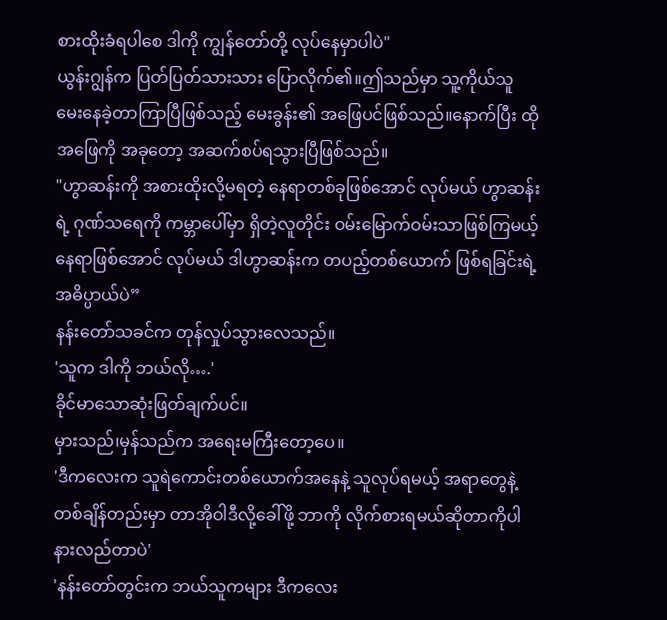စားထိုးခံရပါစေ ဒါကို ကျွန်တော်တို့ လုပ်နေမှာပါပဲ"
ယွန်းဂျွန်က ပြတ်ပြတ်သားသား ပြောလိုက်၏။ဤသည်မှာ သူ့ကိုယ်သူ မေးနေခဲ့တာကြာပြီဖြစ်သည့် မေးခွန်း၏ အဖြေပင်ဖြစ်သည်။နောက်ပြီး ထိုအဖြေကို အခုတော့ အဆက်စပ်ရသွားပြီဖြစ်သည်။
"ဟွာဆန်းကို အစားထိုးလို့မရတဲ့ နေရာတစ်ခုဖြစ်အောင် လုပ်မယ် ဟွာဆန်းရဲ့ ဂုဏ်သရေကို ကမ္ဘာပေါ်မှာ ရှိတဲ့လူတိုင်း ဝမ်းမြောက်ဝမ်းသာဖြစ်ကြမယ့် နေရာဖြစ်အောင် လုပ်မယ် ဒါဟွာဆန်းက တပည့်တစ်ယောက် ဖြစ်ရခြင်းရဲ့ အဓိပ္ပာယ်ပဲ”
နန်းတော်သခင်က တုန်လှုပ်သွားလေသည်။
'သူက ဒါကို ဘယ်လို….'
ခိုင်မာသောဆုံးဖြတ်ချက်ပင်။
မှားသည်၊မှန်သည်က အရေးမကြီးတော့ပေ။
'ဒီကလေးက သူရဲကောင်းတစ်ယောက်အနေနဲ့ သူလုပ်ရမယ့် အရာတွေနဲ့ တစ်ချိန်တည်းမှာ တာအိုဝါဒီလို့ခေါ်ဖို့ ဘာကို လိုက်စားရမယ်ဆိုတာကိုပါ နားလည်တာပဲ'
'နန်းတော်တွင်းက ဘယ်သူကများ ဒီကလေး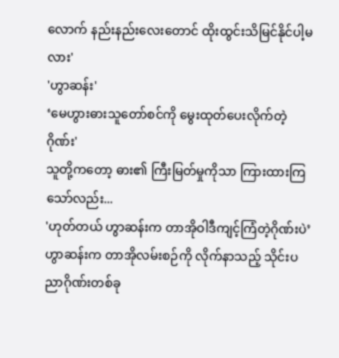လောက် နည်းနည်းလေးတောင် ထိုးထွင်းသိမြင်နိုင်ပါ့မလား'
'ဟွာဆန်း'
‘မေဟွားဓားသူတော်စင်ကို မွေးထုတ်ပေးလိုက်တဲ့ ဂိုဏ်း'
သူတို့ကတော့ ဓား၏ ကြီးမြတ်မှုကိုသာ ကြားထားကြသော်လည်း...
'ဟုတ်တယ် ဟွာဆန်းက တာအိုဝါဒီကျင့်ကြံတဲ့ဂိုဏ်းပဲ’
ဟွာဆန်းက တာအိုလမ်းစဉ်ကို လိုက်နာသည့် သိုင်းပညာဂိုဏ်းတစ်ခု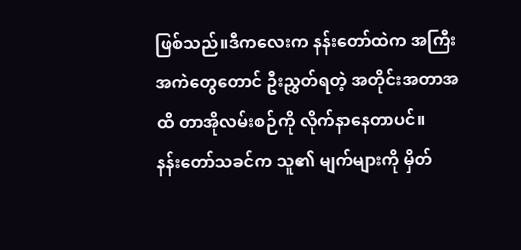ဖြစ်သည်။ဒီကလေးက နန်းတော်ထဲက အကြီးအကဲတွေတောင် ဦးညွှတ်ရတဲ့ အတိုင်းအတာအထိ တာအိုလမ်းစဉ်ကို လိုက်နာနေတာပင်။
နန်းတော်သခင်က သူ၏ မျက်များကို မှိတ်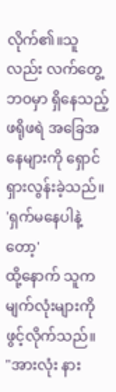လိုက်၏။သူလည်း လက်တွေ့ဘဝမှာ ရှိနေသည့် ဖရိုဖရဲ အခြေအနေများကို ရှောင်ရှားလွန်းခဲ့သည်။
'ရှက်မနေပါနဲ့တော့'
ထို့နောက် သူက မျက်လုံးများကို ဖွင့်လိုက်သည်။
"အားလုံး နား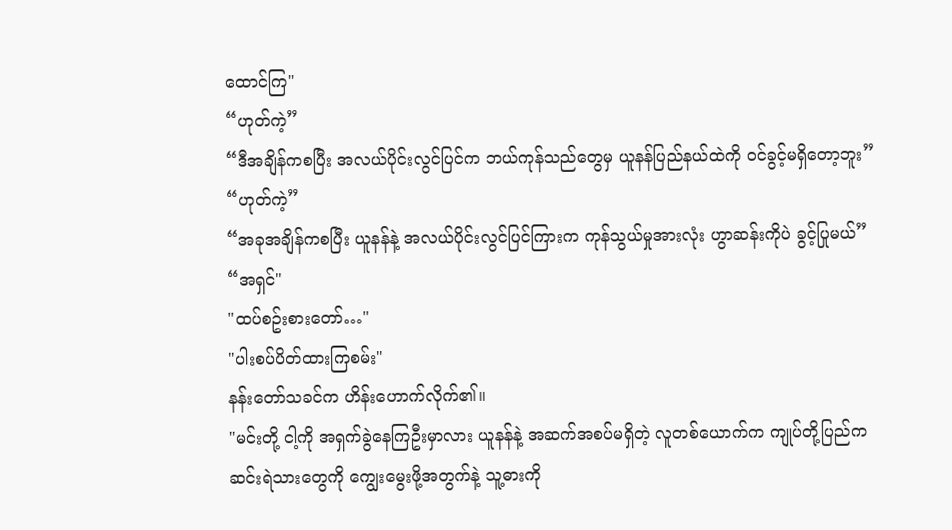ထောင်ကြ"
“ဟုတ်ကဲ့”
“ဒီအချိန်ကစပြီး အလယ်ပိုင်းလွင်ပြင်က ဘယ်ကုန်သည်တွေမှ ယူနန်ပြည်နယ်ထဲကို ဝင်ခွင့်မရှိတော့ဘူး”
“ဟုတ်ကဲ့”
“အခုအချိန်ကစပြီး ယူနန်နဲ့ အလယ်ပိုင်းလွင်ပြင်ကြားက ကုန်သွယ်မှုအားလုံး ဟွာဆန်းကိုပဲ ခွင့်ပြုမယ်”
“အရှင်"
"ထပ်စဥ်းစားတော်…"
"ပါးစပ်ပိတ်ထားကြစမ်း"
နန်းတော်သခင်က ဟိန်းဟောက်လိုက်၏။
"မင်းတို့ ငါ့ကို အရှက်ခွဲနေကြဦးမှာလား ယူနန်နဲ့ အဆက်အစပ်မရှိတဲ့ လူတစ်ယောက်က ကျုပ်တို့ပြည်က ဆင်းရဲသားတွေကို ကျွေးမွေးဖို့အတွက်နဲ့ သူ့ဓားကို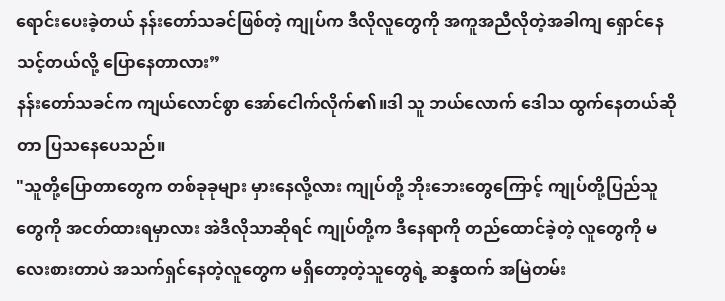ရောင်းပေးခဲ့တယ် နန်းတော်သခင်ဖြစ်တဲ့ ကျုပ်က ဒီလိုလူတွေကို အကူအညီလိုတဲ့အခါကျ ရှောင်နေသင့်တယ်လို့ ပြောနေတာလား”
နန်းတော်သခင်က ကျယ်လောင်စွာ အော်ငေါက်လိုက်၏။ဒါ သူ ဘယ်လောက် ဒေါသ ထွက်နေတယ်ဆိုတာ ပြသနေပေသည်။
"သူတို့ပြောတာတွေက တစ်ခုခုများ မှားနေလို့လား ကျုပ်တို့ ဘိုးဘေးတွေကြောင့် ကျုပ်တို့ပြည်သူတွေကို အငတ်ထားရမှာလား အဲဒီလိုသာဆိုရင် ကျုပ်တို့က ဒီနေရာကို တည်ထောင်ခဲ့တဲ့ လူတွေကို မလေးစားတာပဲ အသက်ရှင်နေတဲ့လူတွေက မရှိတော့တဲ့သူတွေရဲ့ ဆန္ဒထက် အမြဲတမ်း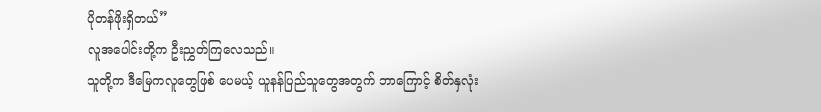ပိုတန်ဖိုးရှိတယ်”
လူအပေါင်းတို့က ဦးညွှတ်ကြလေသည်။
သူတို့က ဒီမြေကလူတွေဖြစ် ပေမယ့် ယူနန်ပြည်သူတွေအတွက် ဘာကြောင့် စိတ်နှလုံး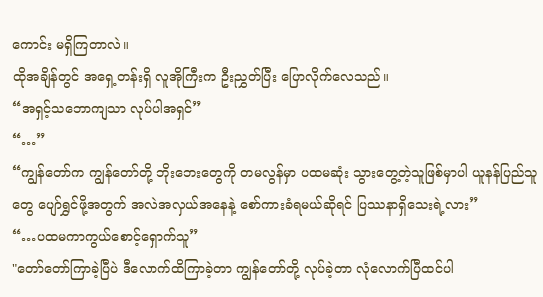ကောင်း မရှိကြတာလဲ။
ထိုအချိန်တွင် အရှေ့တန်းရှိ လူအိုကြီးက ဦးညွှတ်ပြီး ပြောလိုက်လေသည်။
“အရှင့်သဘောကျသာ လုပ်ပါအရှင်”
“…”
“ကျွန်တော်က ကျွန်တော်တို့ ဘိုးဘေးတွေကို တမလွန်မှာ ပထမဆုံး သွားတွေ့တဲ့သူဖြစ်မှာပါ ယူနန်ပြည်သူတွေ ပျော်ရွှင်ဖို့အတွက် အလဲအလှယ်အနေနဲ့ စော်ကားခံရမယ်ဆိုရင် ပြဿနာရှိသေးရဲ့လား”
“…ပထမကာကွယ်စောင့်ရှောက်သူ”
"တော်တော်ကြာခဲ့ပြီပဲ ဒီလောက်ထိကြာခဲ့တာ ကျွန်တော်တို့ လုပ်ခဲ့တာ လုံလောက်ပြီထင်ပါ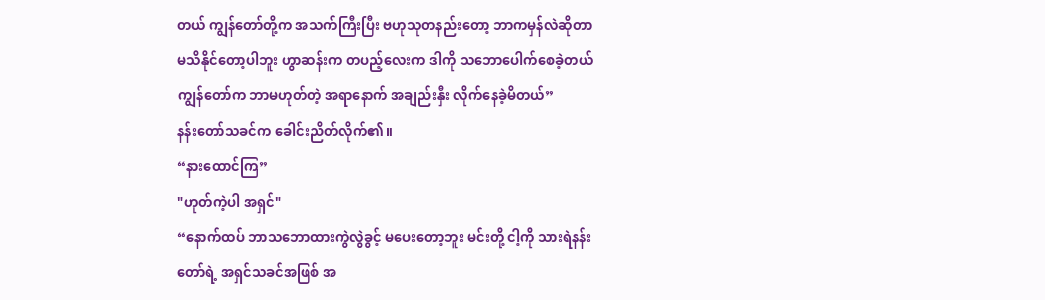တယ် ကျွန်တော်တို့က အသက်ကြီးပြီး ဗဟုသုတနည်းတော့ ဘာကမှန်လဲဆိုတာ မသိနိုင်တော့ပါဘူး ဟွာဆန်းက တပည့်လေးက ဒါကို သဘောပေါက်စေခဲ့တယ် ကျွန်တော်က ဘာမဟုတ်တဲ့ အရာနောက် အချည်းနှီး လိုက်နေခဲ့မိတယ်”
နန်းတော်သခင်က ခေါင်းညိတ်လိုက်၏။
“နားထောင်ကြ”
"ဟုတ်ကဲ့ပါ အရှင်"
“နောက်ထပ် ဘာသဘောထားကွဲလွဲခွင့် မပေးတော့ဘူး မင်းတို့ ငါ့ကို သားရဲနန်းတော်ရဲ့ အရှင်သခင်အဖြစ် အ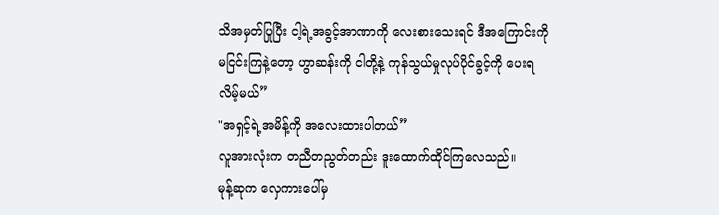သိအမှတ်ပြုပြီး ငါ့ရဲ့အခွင့်အာဏာကို လေးစားသေးရင် ဒီအကြောင်းကို မငြင်းကြနဲ့တော့ ဟွာဆန်းကို ငါတို့နဲ့ ကုန်သွယ်မှုလုပ်ပိုင်ခွင့်ကို ပေးရလိမ့်မယ်”
"အရှင့်ရဲ့အမိန့်ကို အလေးထားပါတယ်”
လူအားလုံးက တညီတညွတ်တည်း ဒူးထောက်ထိုင်ကြလေသည်။
မုန့်ဆုက လှေကားပေါ်မှ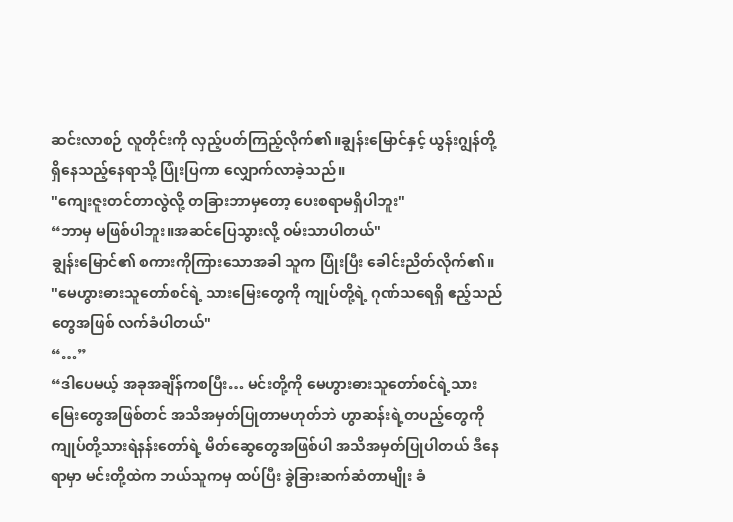ဆင်းလာစဉ် လူတိုင်းကို လှည့်ပတ်ကြည့်လိုက်၏။ချွန်းမြောင်နှင့် ယွန်းဂျွန်တို့ရှိနေသည့်နေရာသို့ ပြုံးပြကာ လျှောက်လာခဲ့သည်။
"ကျေးဇူးတင်တာလွဲလို့ တခြားဘာမှတော့ ပေးစရာမရှိပါဘူး"
“ဘာမှ မဖြစ်ပါဘူး။အဆင်ပြေသွားလို့ ဝမ်းသာပါတယ်"
ချွန်းမြောင်၏ စကားကိုကြားသောအခါ သူက ပြုံးပြီး ခေါင်းညိတ်လိုက်၏။
"မေဟွားဓားသူတော်စင်ရဲ့ သားမြေးတွေကို ကျုပ်တို့ရဲ့ ဂုဏ်သရေရှိ ဧည့်သည်တွေအဖြစ် လက်ခံပါတယ်"
“…”
“ဒါပေမယ့် အခုအချိန်ကစပြီး… မင်းတို့ကို မေဟွားဓားသူတော်စင်ရဲ့သားမြေးတွေအဖြစ်တင် အသိအမှတ်ပြုတာမဟုတ်ဘဲ ဟွာဆန်းရဲ့တပည့်တွေကို ကျုပ်တို့သားရဲနန်းတော်ရဲ့ မိတ်ဆွေတွေအဖြစ်ပါ အသိအမှတ်ပြုပါတယ် ဒီနေရာမှာ မင်းတို့ထဲက ဘယ်သူကမှ ထပ်ပြီး ခွဲခြားဆက်ဆံတာမျိုး ခံ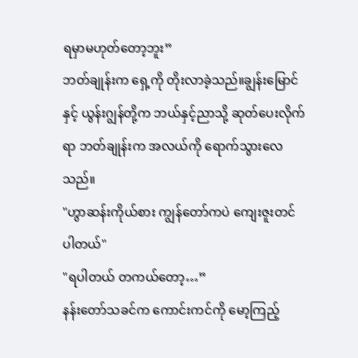ရမှာမဟုတ်တော့ဘူး”
ဘတ်ချုန်းက ရှေ့ကို တိုးလာခဲ့သည်။ချွန်းမြောင်နှင့် ယွန်းဂျွန်တို့က ဘယ်နှင့်ညာသို့ ဆုတ်ပေးလိုက်ရာ ဘတ်ချုန်းက အလယ်ကို ရောက်သွားလေသည်။
"ဟွာဆန်းကိုယ်စား ကျွန်တော်ကပဲ ကျေးဇူးတင်ပါတယ်"
"ရပါတယ် တကယ်တော့…”
နန်းတော်သခင်က ကောင်းကင်ကို မော့ကြည့်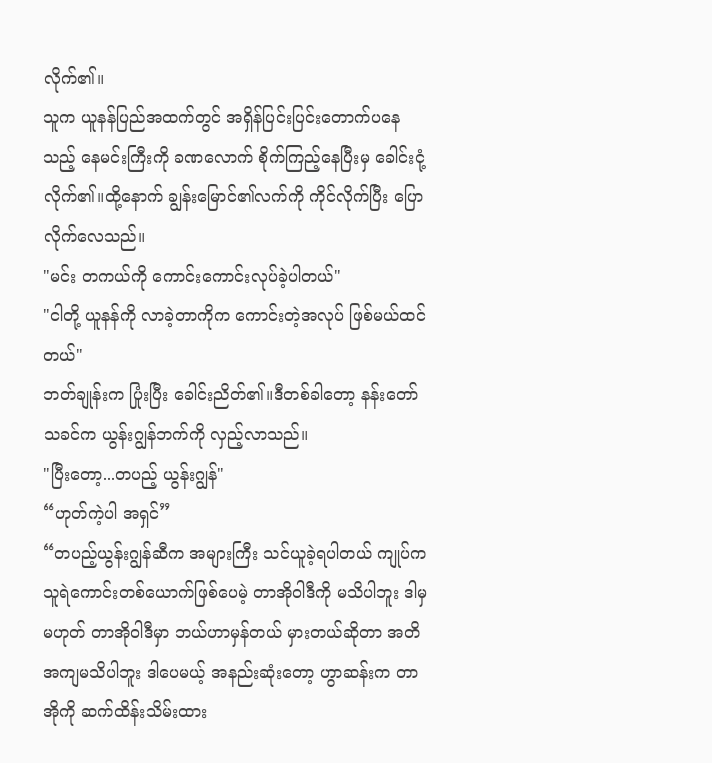လိုက်၏။
သူက ယူနန်ပြည်အထက်တွင် အရှိန်ပြင်းပြင်းတောက်ပနေသည့် နေမင်းကြီးကို ခဏလောက် စိုက်ကြည့်နေပြီးမှ ခေါင်းငုံ့လိုက်၏။ထို့နောက် ချွန်းမြောင်၏လက်ကို ကိုင်လိုက်ပြီး ပြောလိုက်လေသည်။
"မင်း တကယ်ကို ကောင်းကောင်းလုပ်ခဲ့ပါတယ်"
"ငါတို့ ယူနန်ကို လာခဲ့တာကိုက ကောင်းတဲ့အလုပ် ဖြစ်မယ်ထင်တယ်"
ဘတ်ချုန်းက ပြုံးပြီး ခေါင်းညိတ်၏။ဒီတစ်ခါတော့ နန်းတော်သခင်က ယွန်းဂျွန်ဘက်ကို လှည့်လာသည်။
"ပြီးတော့...တပည့် ယွန်းဂျွန်"
“ဟုတ်ကဲ့ပါ အရှင်”
“တပည့်ယွန်းဂျွန်ဆီက အများကြီး သင်ယူခဲ့ရပါတယ် ကျုပ်က သူရဲကောင်းတစ်ယောက်ဖြစ်ပေမဲ့ တာအိုဝါဒီကို မသိပါဘူး ဒါမှမဟုတ် တာအိုဝါဒီမှာ ဘယ်ဟာမှန်တယ် မှားတယ်ဆိုတာ အတိအကျမသိပါဘူး ဒါပေမယ့် အနည်းဆုံးတော့ ဟွာဆန်းက တာအိုကို ဆက်ထိန်းသိမ်းထား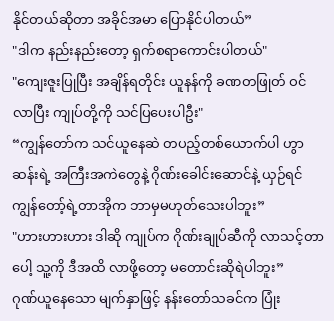နိုင်တယ်ဆိုတာ အခိုင်အမာ ပြောနိုင်ပါတယ်”
"ဒါက နည်းနည်းတော့ ရှက်စရာကောင်းပါတယ်"
"ကျေးဇူးပြုပြီး အချိန်ရတိုင်း ယူနန်ကို ခဏတဖြုတ် ဝင်လာပြီး ကျုပ်တို့ကို သင်ပြပေးပါဦး"
“ကျွန်တော်က သင်ယူနေဆဲ တပည့်တစ်ယောက်ပါ ဟွာဆန်းရဲ့ အကြီးအကဲတွေနဲ့ ဂိုဏ်းခေါင်းဆောင်နဲ့ ယှဉ်ရင် ကျွန်တော့်ရဲ့တာအိုက ဘာမှမဟုတ်သေးပါဘူး”
"ဟားဟားဟား ဒါဆို ကျုပ်က ဂိုဏ်းချုပ်ဆီကို လာသင့်တာပေါ့ သူ့ကို ဒီအထိ လာဖို့တော့ မတောင်းဆိုရဲပါဘူး”
ဂုဏ်ယူနေသော မျက်နှာဖြင့် နန်းတော်သခင်က ပြုံး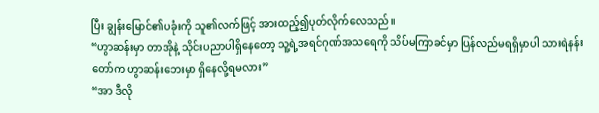ပြီး ချွန်းမြောင်၏ပခုံးကို သူ၏လက်ဖြင့် အားထည့်၍ပုတ်လိုက်လေသည်။
“ဟွာဆန်းမှာ တာအိုနဲ့ သိုင်းပညာပါရှိနေတော့ သူ့ရဲ့အရင်ဂုဏ်အသရေကို သိပ်မကြာခင်မှာ ပြန်လည်မရရှိမှာပါ သားရဲနန်းတော်က ဟွာဆန်းဘေးမှာ ရှိနေလို့ရမလား”
“အာ ဒီလို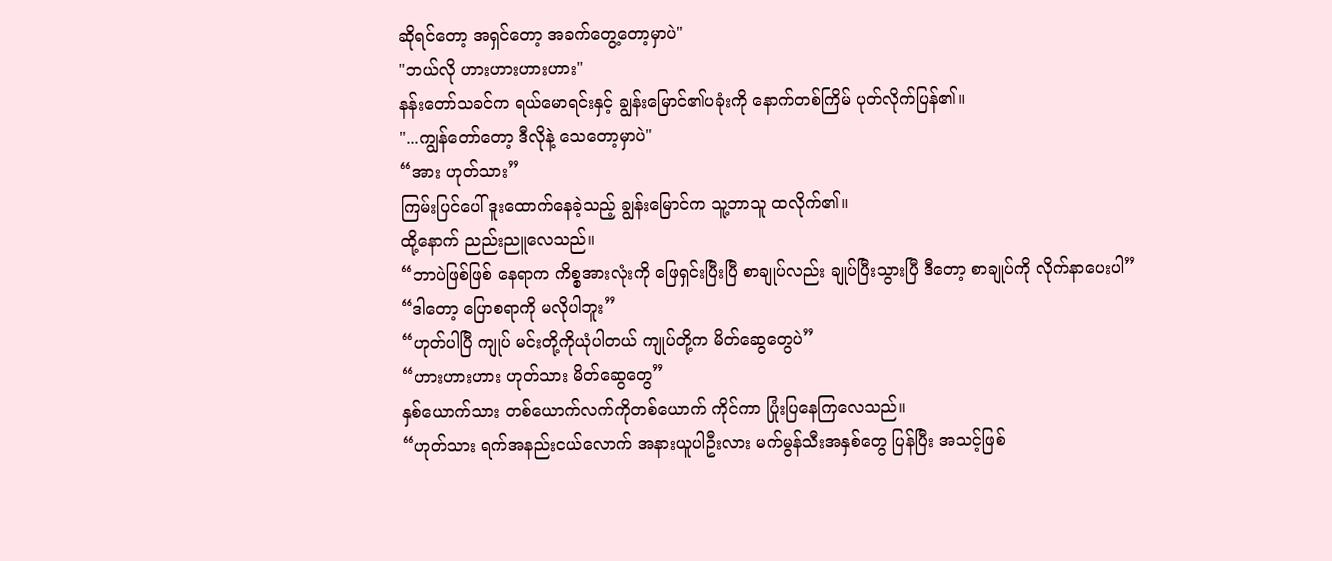ဆိုရင်တော့ အရှင်တော့ အခက်တွေ့တော့မှာပဲ"
"ဘယ်လို ဟားဟားဟားဟား"
နန်းတော်သခင်က ရယ်မောရင်းနှင့် ချွန်းမြောင်၏ပခုံးကို နောက်တစ်ကြိမ် ပုတ်လိုက်ပြန်၏။
"...ကျွန်တော်တော့ ဒီလိုနဲ့ သေတော့မှာပဲ"
“အား ဟုတ်သား”
ကြမ်းပြင်ပေါ် ဒူးထောက်နေခဲ့သည့် ချွန်းမြောင်က သူ့ဘာသူ ထလိုက်၏။
ထို့နောက် ညည်းညူလေသည်။
“ဘာပဲဖြစ်ဖြစ် နေရာက ကိစ္စအားလုံးကို ဖြေရှင်းပြီးပြီ စာချုပ်လည်း ချုပ်ပြီးသွားပြီ ဒီတော့ စာချုပ်ကို လိုက်နာပေးပါ”
“ဒါတော့ ပြောစရာကို မလိုပါဘူး”
“ဟုတ်ပါပြီ ကျုပ် မင်းတို့ကိုယုံပါတယ် ကျုပ်တို့က မိတ်ဆွေတွေပဲ”
“ဟားဟားဟား ဟုတ်သား မိတ်ဆွေတွေ”
နှစ်ယောက်သား တစ်ယောက်လက်ကိုတစ်ယောက် ကိုင်ကာ ပြုံးပြနေကြလေသည်။
“ဟုတ်သား ရက်အနည်းငယ်လောက် အနားယူပါဦးလား မက်မွန်သီးအနှစ်တွေ ပြန်ပြီး အသင့်ဖြစ်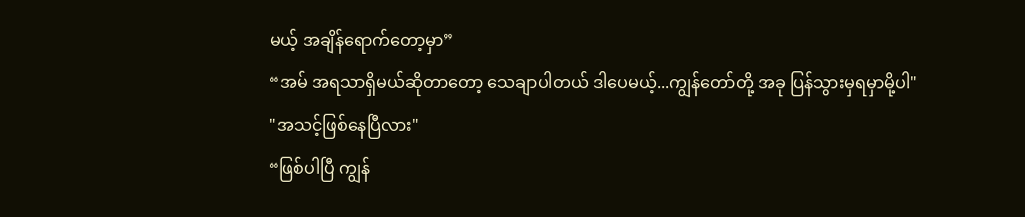မယ့် အချိန်ရောက်တော့မှာ”
“အမ် အရသာရှိမယ်ဆိုတာတော့ သေချာပါတယ် ဒါပေမယ့်...ကျွန်တော်တို့ အခု ပြန်သွားမှရမှာမို့ပါ"
"အသင့်ဖြစ်နေပြီလား"
“ဖြစ်ပါပြီ ကျွန်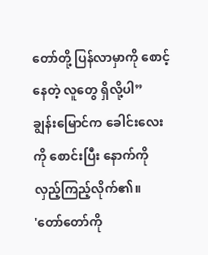တော်တို့ ပြန်လာမှာကို စောင့်နေတဲ့ လူတွေ ရှိလို့ပါ”
ချွန်းမြောင်က ခေါင်းလေးကို စောင်းပြီး နောက်ကို လှည့်ကြည့်လိုက်၏။
'တော်တော်ကို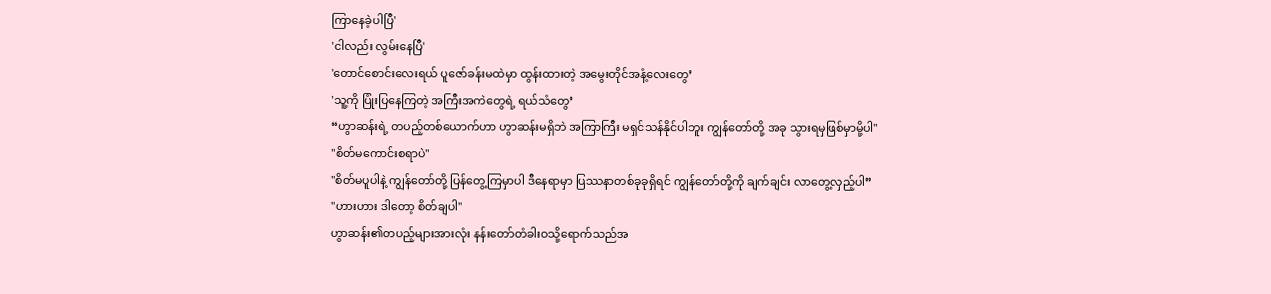ကြာနေခဲ့ပါပြီ'
'ငါလည်း လွမ်းနေပြီ'
'တောင်စောင်းလေးရယ် ပူဇော်ခန်းမထဲမှာ ထွန်းထားတဲ့ အမွေးတိုင်အနံ့လေးတွေ’
'သူ့ကို ပြုံးပြနေကြတဲ့ အကြီးအကဲတွေရဲ့ ရယ်သံတွေ’
“ဟွာဆန်းရဲ့ တပည့်တစ်ယောက်ဟာ ဟွာဆန်းမရှိဘဲ အကြာကြီး မရှင်သန်နိုင်ပါဘူး ကျွန်တော်တို့ အခု သွားရမှဖြစ်မှာမို့ပါ"
"စိတ်မကောင်းစရာပဲ"
"စိတ်မပူပါနဲ့ ကျွန်တော်တို့ ပြန်တွေ့ကြမှာပါ ဒီနေရာမှာ ပြဿနာတစ်ခုခုရှိရင် ကျွန်တော်တို့ကို ချက်ချင်း လာတွေ့လှည့်ပါ”
"ဟားဟား ဒါတော့ စိတ်ချပါ"
ဟွာဆန်း၏တပည့်များအားလုံး နန်းတော်တံခါးဝသို့ရောက်သည်အ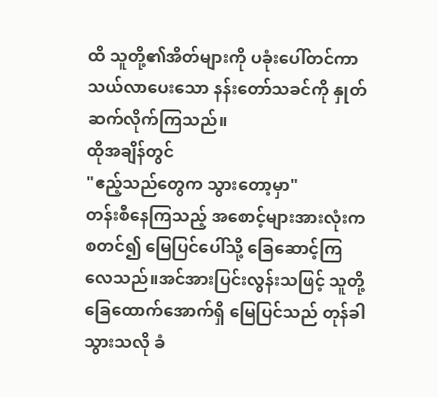ထိ သူတို့၏အိတ်များကို ပခုံးပေါ်တင်ကာ သယ်လာပေးသော နန်းတော်သခင်ကို နှုတ်ဆက်လိုက်ကြသည်။
ထိုအချိန်တွင်
"ဧည့်သည်တွေက သွားတော့မှာ"
တန်းစီနေကြသည့် အစောင့်များအားလုံးက စတင်၍ မြေပြင်ပေါ်သို့ ခြေဆောင့်ကြလေသည်။အင်အားပြင်းလွန်းသဖြင့် သူတို့ခြေထောက်အောက်ရှိ မြေပြင်သည် တုန်ခါသွားသလို ခံ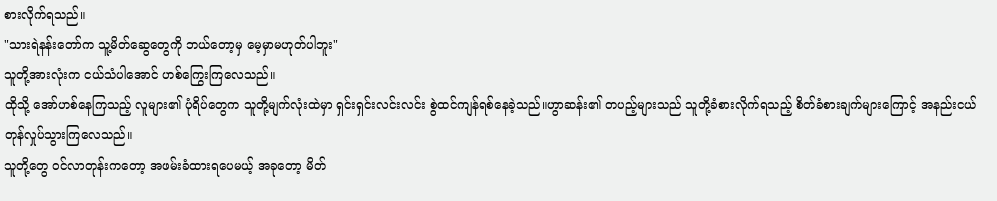စားလိုက်ရသည်။
"သားရဲနန်းတော်က သူ့မိတ်ဆွေတွေကို ဘယ်တော့မှ မေ့မှာမဟုတ်ပါဘူး"
သူတို့အားလုံးက ငယ်သံပါအောင် ဟစ်ကြွေးကြလေသည်။
ထိုသို့ အော်ဟစ်နေကြသည့် လူများ၏ ပုံရိပ်တွေက သူတို့မျက်လုံးထဲမှာ ရှင်းရှင်းလင်းလင်း စွဲထင်ကျန်ရစ်နေခဲ့သည်။ဟွာဆန်း၏ တပည့်များသည် သူတို့ခံစားလိုက်ရသည့် စိတ်ခံစားချက်များကြောင့် အနည်းငယ် တုန်လှုပ်သွားကြလေသည်။
သူတို့တွေ ဝင်လာတုန်းကတော့ အဖမ်းခံထားရပေမယ့် အခုတော့ မိတ်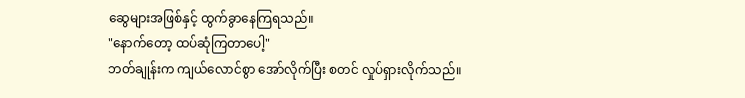ဆွေများအဖြစ်နှင့် ထွက်ခွာနေကြရသည်။
"နောက်တော့ ထပ်ဆုံကြတာပေါ့"
ဘတ်ချုန်းက ကျယ်လောင်စွာ အော်လိုက်ပြီး စတင် လှုပ်ရှားလိုက်သည်။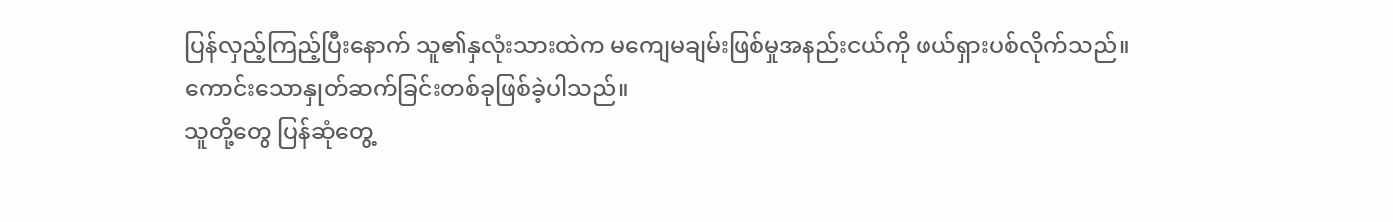ပြန်လှည့်ကြည့်ပြီးနောက် သူ၏နှလုံးသားထဲက မကျေမချမ်းဖြစ်မှုအနည်းငယ်ကို ဖယ်ရှားပစ်လိုက်သည်။
ကောင်းသောနှုတ်ဆက်ခြင်းတစ်ခုဖြစ်ခဲ့ပါသည်။
သူတို့တွေ ပြန်ဆုံတွေ့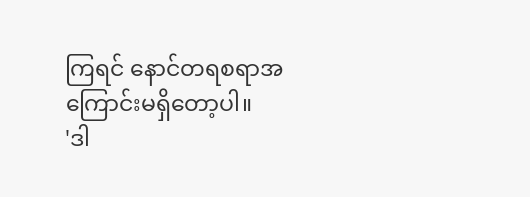ကြရင် နောင်တရစရာအကြောင်းမရှိတော့ပါ။
'ဒါ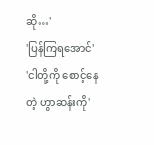ဆို…'
'ပြန်ကြရအောင်'
'ငါတို့ကို စောင့်နေတဲ့ ဟွာဆန်းကို'